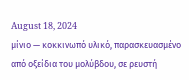August 18, 2024
μίνιο — κοκκινωπό υλικό, παρασκευασμένο από οξείδια του μολύβδου, σε ρευστή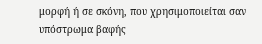μορφή ή σε σκόνη, που χρησιμοποιείται σαν υπόστρωμα βαφής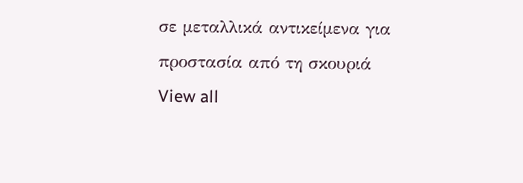σε μεταλλικά αντικείμενα για προστασία από τη σκουριά
View all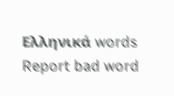Ελληνικά words
Report bad word